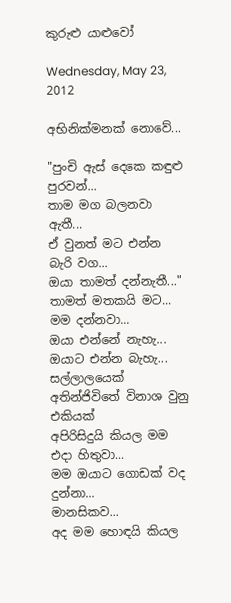කුරුළු යාළුවෝ

Wednesday, May 23, 2012

අභිනික්මනක් නොවේ...

"පුංචි ඇස් දෙකෙ කඳුළු පුරවන්...
තාම මග බලනවා ඇතී...
ඒ වුනත් මට එන්න බැරි වග...
ඔයා තාමත් දන්නැතී..."
තාමත් මතකයි මට...
මම දන්නවා...
ඔයා එන්නේ නැහැ...
ඔයාට එන්න බැහැ...
සල්ලාලයෙක් අතින්ජිවිතේ විනාශ වුනු එකියක්
අපිරිසිදුයි කියල මම එදා හිතුවා...
මම ඔයාට ගොඩක් වද දුන්නා...
මානසිකව...
අද මම හොඳයි කියල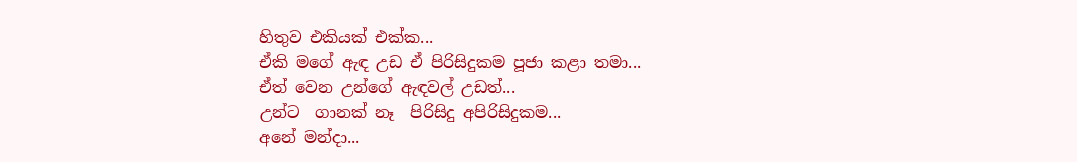හිතුව එකියක් එක්ක...
ඒකි මගේ ඇඳ උඩ ඒ පිරිසිදුකම පූජා කළා තමා...
ඒත් වෙන උන්ගේ ඇඳවල් උඩත්...
උන්ට  ගානක් නෑ  පිරිසිදු අපිරිසිදුකම...
අනේ මන්දා...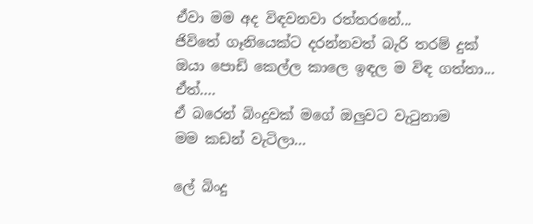ඒවා මම අද විඳවනවා රත්තරනේ...
ජිවිතේ ගෑනියෙක්ට දරන්නවත් බැරි තරම් දුක්
ඔයා පොඩි කෙල්ල කාලෙ ඉඳල ම විඳ ගත්තා...
ඒත්....
ඒ බරෙන් බිංදුවක් මගේ ඔලුවට වැටුනාම
මම කඩන් වැටිලා...

ලේ බිංදු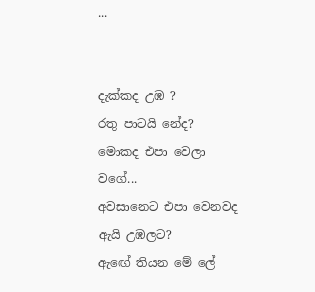...


දැක්කද උඹ ?
රතු පාටයි නේද?
මොකද එපා වෙලා වගේ...
අවසානෙට එපා වෙනවද ඇයි උඹලට?
ඇඟේ තියන මේ ලේ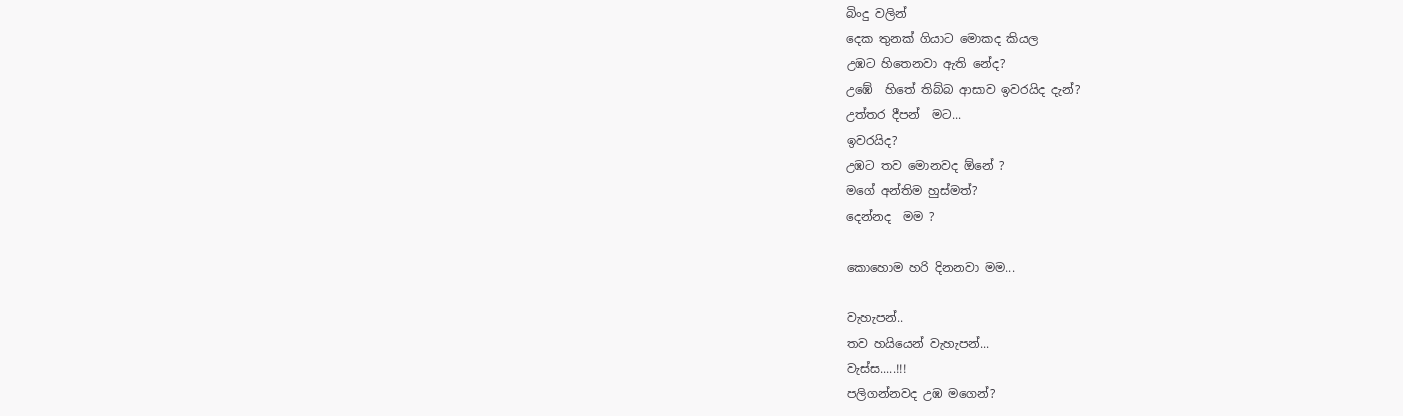බිංදු වලින්
දෙක තුනක් ගියාට මොකද කියල
උඹට හිතෙනවා ඇති නේද?
උඹේ  හිතේ තිබ්බ ආසාව ඉවරයිද දැන්?
උත්තර දීපන්  මට...
ඉවරයිද?
උඹට තව මොනවද ඕනේ ?
මගේ අන්තිම හුස්මත්?
දෙන්නද  මම ?

කොහොම හරි දිනනවා මම...

වැහැපන්..
තව හයියෙන් වැහැපන්...
වැස්ස.....!!!
පලිගන්නවද උඹ මගෙන්?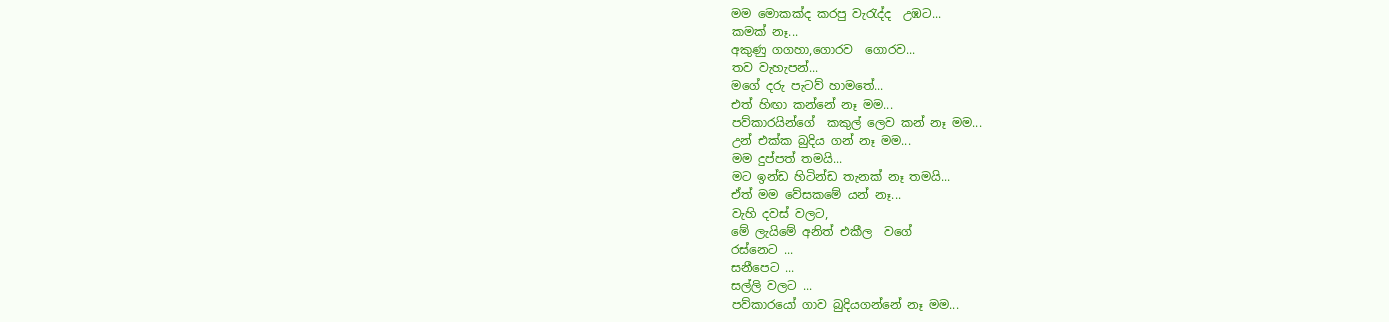මම මොකක්ද කරපු වැරැද්ද  උඹට...
කමක් නෑ...
අකුණු ගගහා,ගොරව  ගොරව...
තව වැහැපන්...
මගේ දරු පැටව් හාමතේ...
එත් හිඟා කන්නේ නෑ මම...
පව්කාරයින්ගේ  කකුල් ලෙව කන් නෑ මම...
උන් එක්ක බුදිය ගන් නෑ මම...
මම දුප්පත් තමයි...
මට ඉන්ඩ හිටින්ඩ තැනක් නෑ තමයි...
ඒත් මම වේසකමේ යන් නෑ...
වැහි දවස් වලට,
මේ ලැයිමේ අනිත් එකීල  වගේ
රස්නෙට ...
සනීපෙට ...
සල්ලි වලට ...
පව්කාරයෝ ගාව බුදියගන්නේ නෑ මම...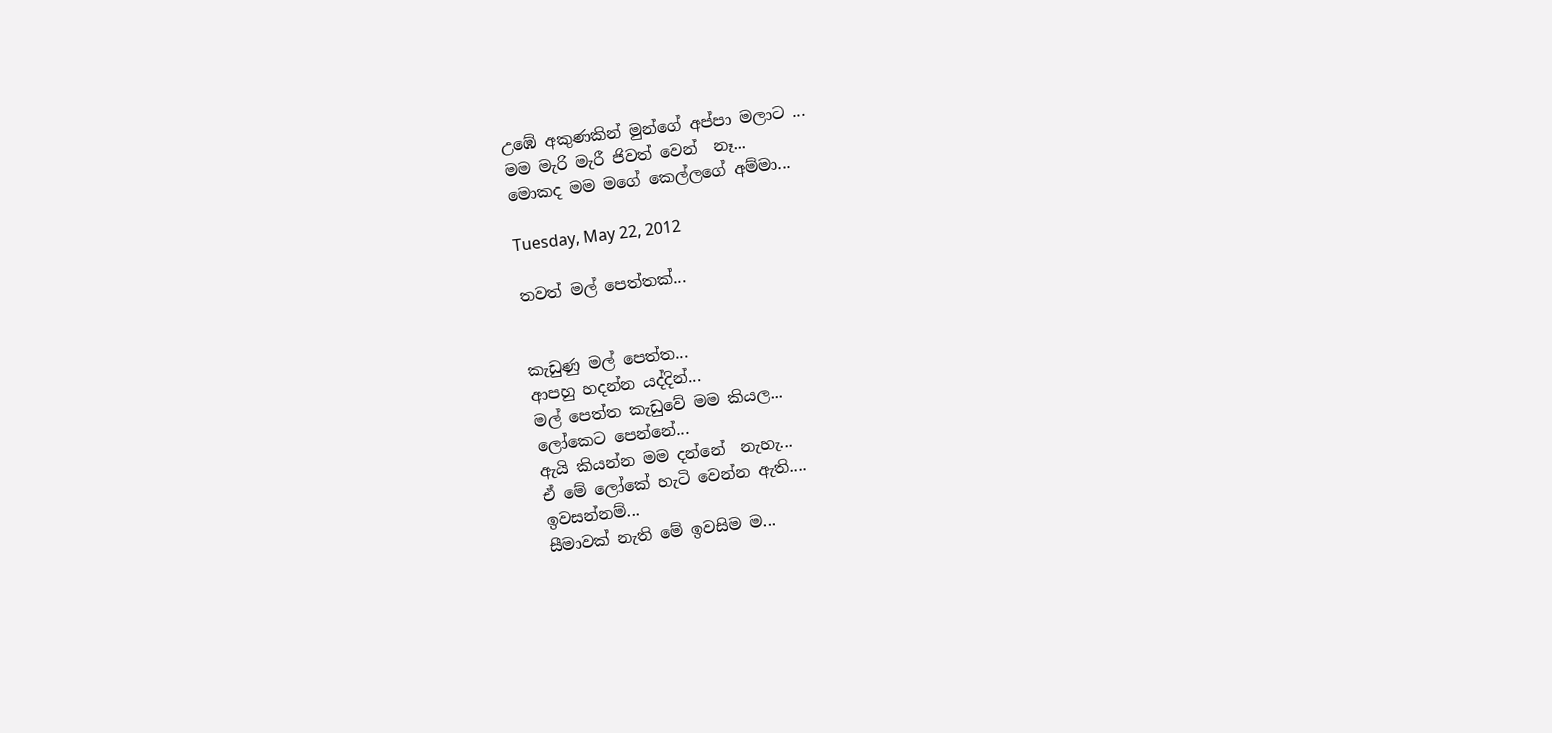උඹේ අකුණකින් මුන්ගේ අප්පා මලාට ...
මම මැරි මැරී ජිවත් වෙන්  නෑ...
මොකද මම මගේ කෙල්ලගේ අම්මා...

Tuesday, May 22, 2012

තවත් මල් පෙත්තක්...


කැඩුණු මල් පෙත්ත...
ආපහු හදන්න යද්දින්...
මල් පෙත්ත කැඩුවේ මම කියල...
ලෝකෙට පෙන්නේ...
ඇයි කියන්න මම දන්නේ  නැහැ...
ඒ මේ ලෝකේ හැටි වෙන්න ඇති....
ඉවසන්නම්...
සීමාවක් නැති මේ ඉවසිම ම...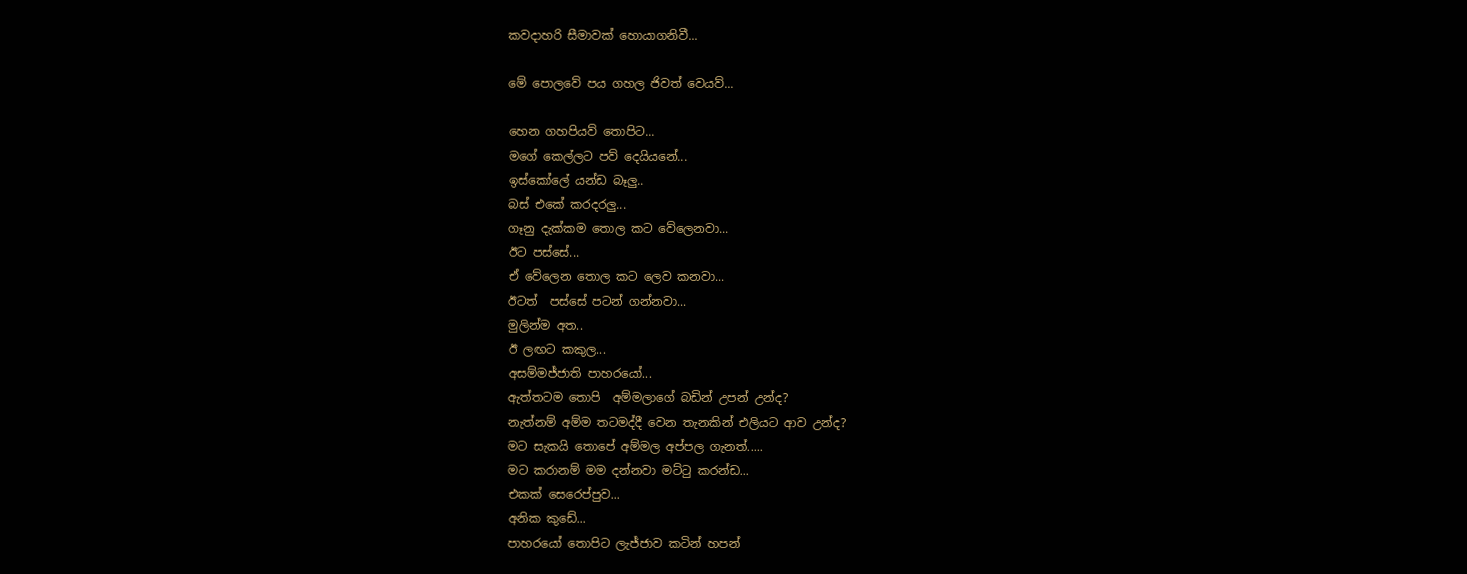කවදාහරි සීමාවක් හොයාගනිවී...

මේ පොලවේ පය ගහල ජිවත් වෙයව්...

හෙන ගහපියව් තොපිට...
මගේ කෙල්ලට පව් දෙයියනේ...
ඉස්කෝලේ යන්ඩ බෑලු..
බස් එකේ කරදරලු...
ගෑනු දැක්කම තොල කට වේලෙනවා...
ඊට පස්සේ...
ඒ වේලෙන තොල කට ලෙව කනවා...
ඊටත්  පස්සේ පටන් ගන්නවා...
මුලින්ම අත..
ඊ ලඟට කකුල...
අසම්මජ්ජාති පාහරයෝ...
ඇත්තටම තොපි  අම්මලාගේ බඩින් උපන් උන්ද?
නැත්නම් අම්ම තටමද්දී වෙන තැනකින් එලියට ආව උන්ද?
මට සැකයි තොපේ අම්මල අප්පල ගැනත්.....
මට කරානම් මම දන්නවා මට්ටු කරන්ඩ...
එකක් සෙරෙප්පුව...
අනික කුඩේ...
පාහරයෝ තොපිට ලැජ්ජාව කටින් හපන්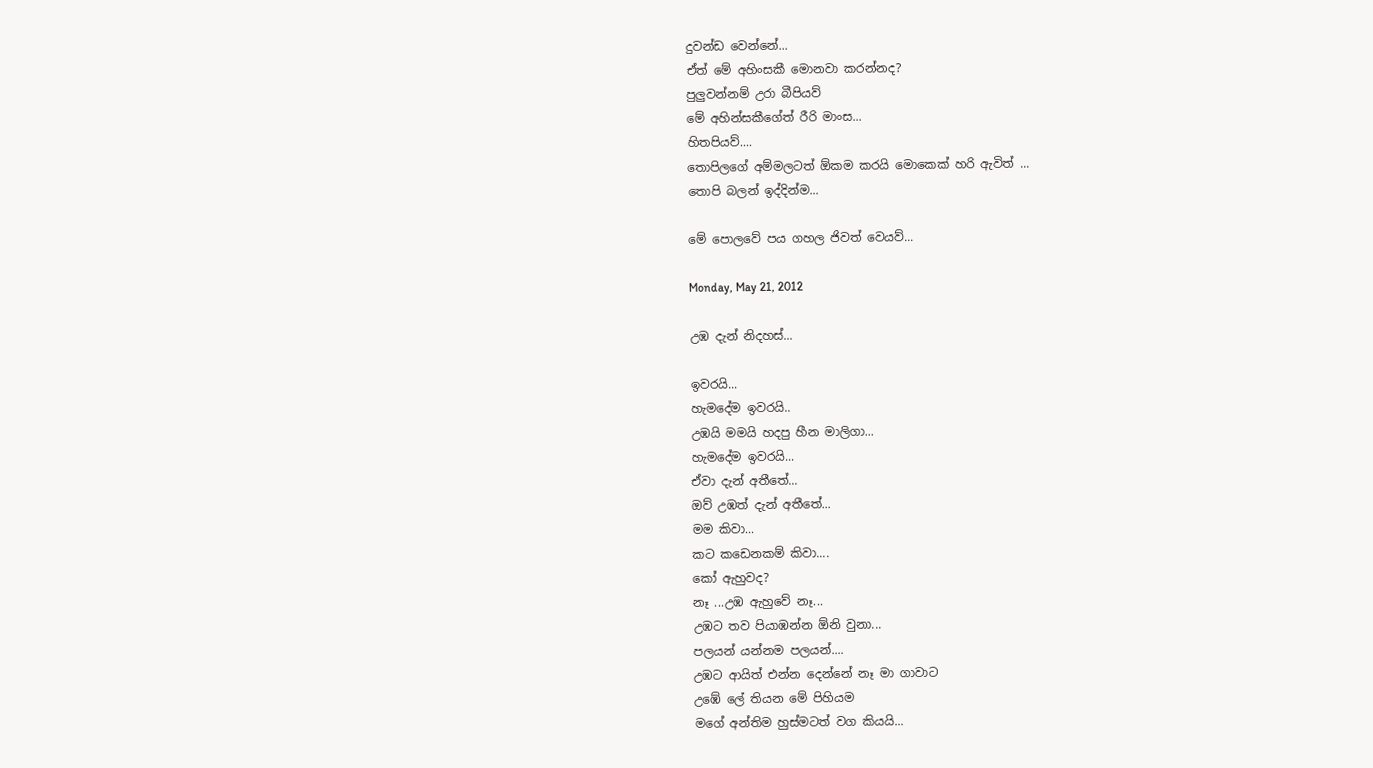දුවන්ඩ වෙන්නේ...
ඒත් මේ අහිංසකී මොනවා කරන්නද?
පුලුවන්නම් උරා බීපියව්
මේ අහින්සකීගේත් රීරි මාංස...
හිතපියව්....
තොපිලගේ අම්මලටත් ඕකම කරයි මොකෙක් හරි ඇවිත් ...
තොපි බලන් ඉද්දින්ම...

මේ පොලවේ පය ගහල ජිවත් වෙයව්...

Monday, May 21, 2012

උඹ දැන් නිදහස්...

ඉවරයි...
හැමදේම ඉවරයි..
උඹයි මමයි හදපු හීන මාලිගා...
හැමදේම ඉවරයි...
ඒවා දැන් අතීතේ...
ඔව් උඹත් දැන් අතීතේ...
මම කිවා...
කට කඩෙනකම් කිවා....
කෝ ඇහුවද?
නෑ ...උඹ ඇහුවේ නෑ...
උඹට තව පියාඹන්න ඕනි වුනා...
පලයන් යන්නම පලයන්....
උඹට ආයිත් එන්න දෙන්නේ නෑ මා ගාවාට
උඹේ ලේ තියන මේ පිහියම
මගේ අන්තිම හුස්මටත් වග කියයි...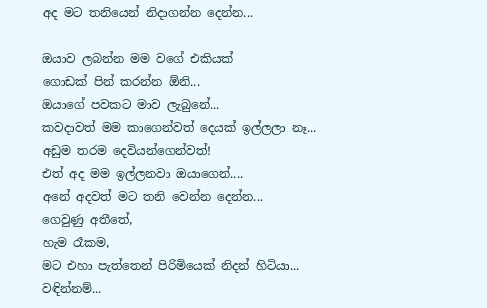අද මට තනියෙන් නිදාගන්න දෙන්න...

ඔයාව ලබන්න මම වගේ එකියක්
ගොඩක් පින් කරන්න ඕනි...
ඔයාගේ පවකට මාව ලැබුනේ...
කවදාවත් මම කාගෙන්වත් දෙයක් ඉල්ලලා නෑ...
අඩුම තරම දෙවියන්ගෙන්වත්!
එත් අද මම ඉල්ලනවා ඔයාගෙන්....
අනේ අදවත් මට තනි වෙන්න දෙන්න...
ගෙවුණු අතීතේ,
හැම රෑකම,
මට එහා පැත්තෙන් පිරිමියෙක් නිදන් හිටියා...
වඳින්නම්...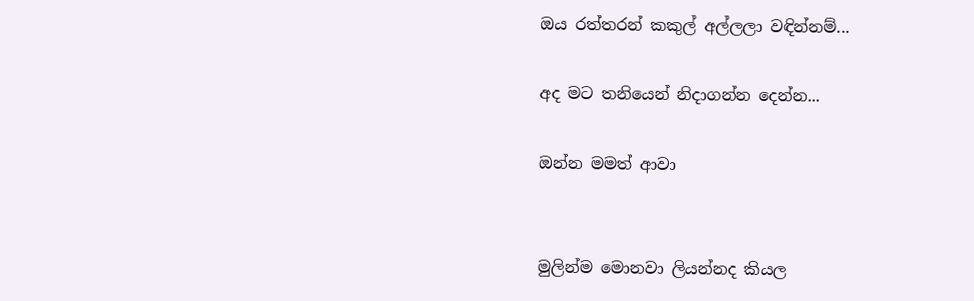ඔය රත්තරන් කකුල් අල්ලලා වඳින්නම්...

අද මට තනියෙන් නිදාගන්න දෙන්න...

ඔන්න මමත් ආවා


මුලින්ම මොනවා ලියන්නද කියල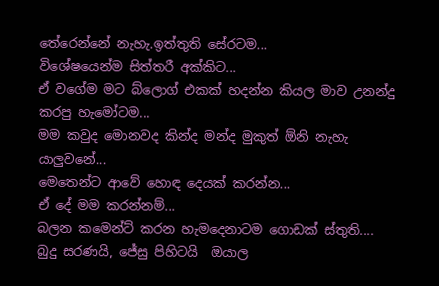තේරෙන්නේ නැහැ.ඉත්තුති සේරටම...
විශේෂයෙන්ම සිත්තරී අක්කිට...
ඒ වගේම මට බ්ලොග් එකක් හදන්න කියල මාව උනන්දු කරපු හැමෝටම...
මම කවුද මොනවද කින්ද මන්ද මුකුත් ඕනි නැහැ යාලුවනේ...
මෙතෙන්ට ආවේ හොඳ දෙයක් කරන්න...
ඒ දේ මම කරන්නම්...
බලන කමෙන්ට් කරන හැමදෙනාටම ගොඩක් ස්තුති....
බුදු සරණයි, ජේසු පිහිටයි  ඔයාල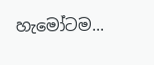හැමෝටම...